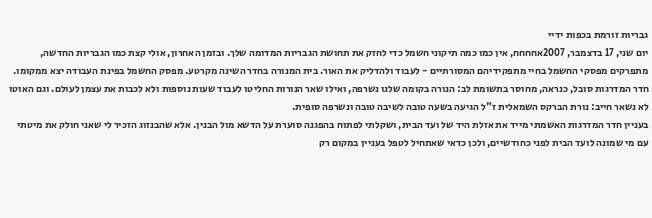גבריות זורמת בכפות ידיי
יום שני, 17 בדצמבר, 2007אחחחח, אין כמו כמה תיקוני חשמל כדי לחזק את תחושת הגבריות המדומה שלך. ובזמן האחרון, אולי קצת כמו הגבריות החדשה, מתפרקים מפסקי החשמל בחיי מתפקידיהם המסורתיים - לעבוד ולהדליק את האור. בית המנורה בחדר השינה מקרטע. מפסק החשמל בפינת העבודה יצא ממקומו. חדר המדרגות סובל, כנראה, מחוסר בתשומת לב: הנורה בקומה שלנו נשרפה, ואילו שאר הנורות החליטו לעבוד שעות נוספות ולא לכבות את עצמן לעולם. וגם האוטו לא נשאר חייב: נורת הברקס השמאלית ז"ל הגיעה בשעה טובה לשיבה טובה ונשרפה סופית.
בעניין חדר המדרגות האשמתי מייד את אזלת היד של ועד הבית, ושקלתי לפתוח בהפגנה סוערת על הדשא מול הבנין. אלא שהבנזוג הזכיר לי שאני חולק את מיטתי עם מי שמונה לועד הבית לפני כחודשיים, ולכן כדאי שאתחיל לטפל בעניין במקום רק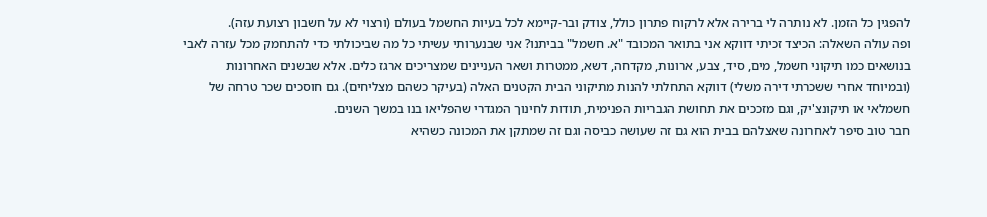להפגין כל הזמן. לא נותרה לי ברירה אלא לרקוח פתרון כולל, צודק ובר-קיימא לכל בעיות החשמל בעולם (ורצוי לא על חשבון רצועת עזה).
ופה עולה השאלה: הכיצד זכיתי דווקא אני בתואר המכובד "א. חשמל" בביתנו? אני שבנערותי עשיתי כל מה שביכולתי כדי להתחמק מכל עזרה לאבי בנושאים כמו תיקוני חשמל, מים, סיד, צבע, ארונות, מקדחה, דשא, ממטרות ושאר העניינים שמצריכים ארגז כלים. אלא שבשנים האחרונות (ובמיוחד אחרי ששכרתי דירה משלי) דווקא התחלתי להנות מתיקוני הבית הקטנים האלה (בעיקר כשהם מצליחים). גם חוסכים שכר טרחה של חשמלאי או תיקונצ'יק, וגם מזככים את תחושת הגבריות הפנימית, תודות לחינוך המגדרי שהפליאו בנו במשך השנים.
חבר טוב סיפר לאחרונה שאצלהם בבית הוא גם זה שעושה כביסה וגם זה שמתקן את המכונה כשהיא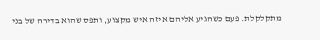מתקלקלת. פעם כשהגיע אליהם איזה איש מקצוע, ותפס שהוא בדירה של בני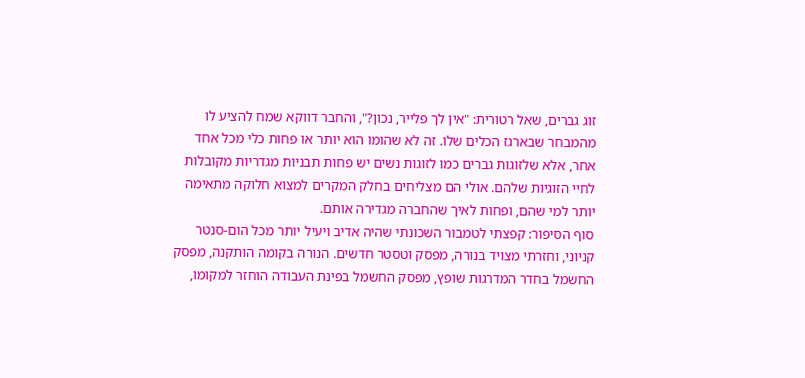זוג גברים, שאל רטורית: "אין לך פלייר, נכון?", והחבר דווקא שמח להציע לו מהמבחר שבארגז הכלים שלו. זה לא שהומו הוא יותר או פחות כלי מכל אחד אחר, אלא שלזוגות גברים כמו לזוגות נשים יש פחות תבניות מגדריות מקובלות לחיי הזוגיות שלהם. אולי הם מצליחים בחלק המקרים למצוא חלוקה מתאימה יותר למי שהם, ופחות לאיך שהחברה מגדירה אותם.
סוף הסיפור: קפצתי לטמבור השכונתי שהיה אדיב ויעיל יותר מכל הום-סנטר קניוני, וחזרתי מצויד בנורה, מפסק וטסטר חדשים. הנורה בקומה הותקנה, מפסק החשמל בחדר המדרגות שופץ, מפסק החשמל בפינת העבודה הוחזר למקומו,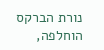נורת הברקס הוחלפה,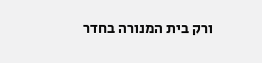ורק בית המנורה בחדר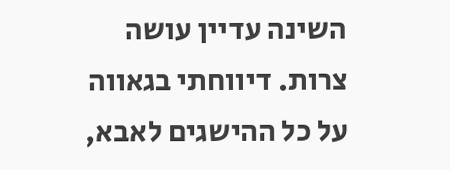השינה עדיין עושה צרות. דיווחתי בגאווה על כל ההישגים לאבא,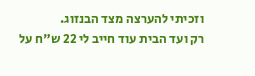וזכיתי להערצה מצד הבנזוג.
רק ועד הבית עוד חייב לי 22 ש"ח על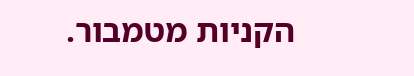הקניות מטמבור.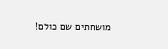מושחתים שם כולם!